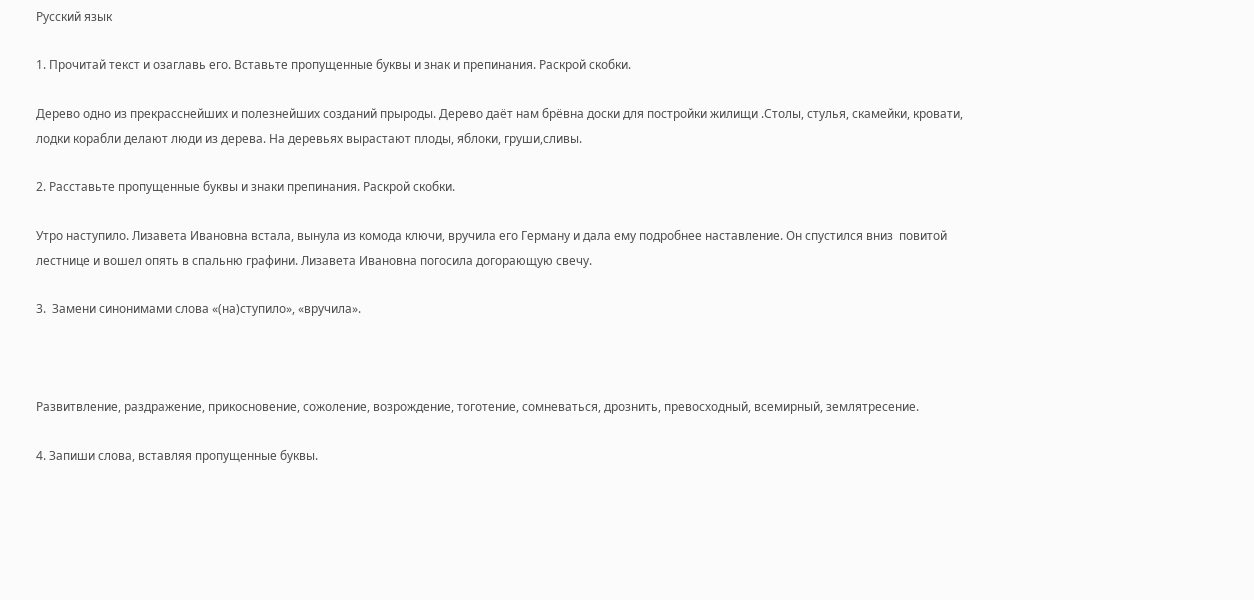Русский язык

1. Прочитай текст и озаглавь его. Вставьте пропущенные буквы и знак и препинания. Раскрой скобки.

Дерево одно из прекрасснейших и полезнейших созданий прыроды. Дерево даёт нам брёвна доски для постройки жилищи .Столы, стулья, скамейки, кровати, лодки корабли делают люди из дерева. На деревьях вырастают плоды, яблоки, груши,сливы.

2. Расставьте пропущенные буквы и знаки препинания. Раскрой скобки.

Утро наступило. Лизавета Ивановна встала, вынула из комода ключи, вручила его Герману и дала ему подробнее наставление. Он спустился вниз  повитой лестнице и вошел опять в спальню графини. Лизавета Ивановна погосила догорающую свечу.

3.  Замени синонимами слова «(на)ступило», «вручила».



Развитвление, раздражение, прикосновение, сожоление, возрождение, тоготение, сомневаться, дрознить, превосходный, всемирный, землятресение.

4. Запиши слова, вставляя пропущенные буквы.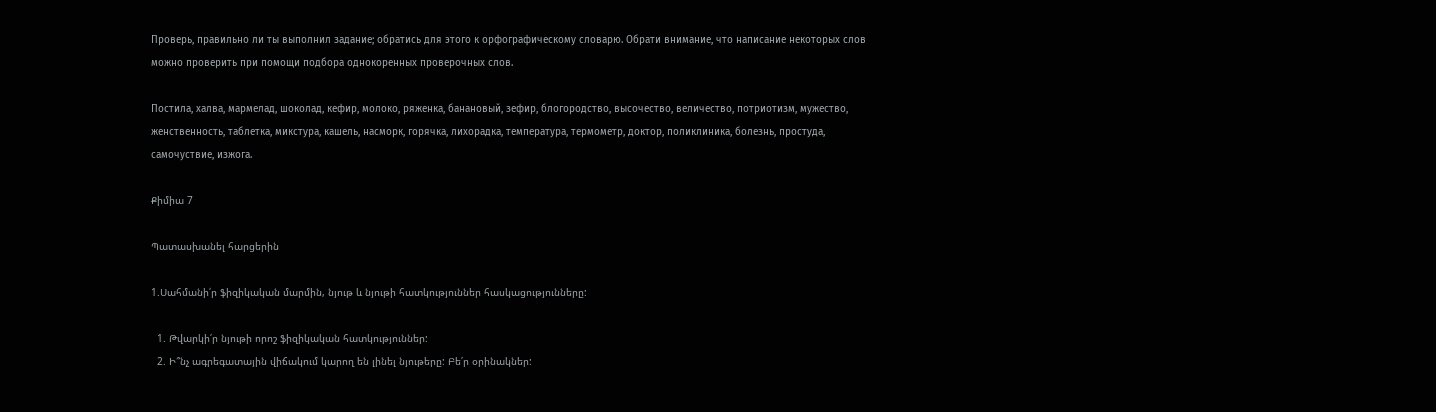Проверь, правильно ли ты выполнил задание; обратись для этого к орфографическому словарю. Обрати внимание, что написание некоторых слов можно проверить при помощи подбора однокоренных проверочных слов.

Постила, халва, мармелад, шоколад, кефир, молоко, ряженка, банановый, зефир, блогородство, высочество, величество, потриотизм, мужество, женственность, таблетка, микстура, кашель, насморк, горячка, лихорадка, температура, термометр, доктор, поликлиника, болезнь, простуда, самочуствие, изжога.

Քիմիա 7

Պատասխանել հարցերին

1.Սահմանի՛ր ֆիզիկական մարմին, նյութ և նյութի հատկություններ հասկացությունները:

  1. Թվարկի՛ր նյութի որոշ ֆիզիկական հատկություններ:
  2. Ի՞նչ ագրեգատային վիճակում կարող են լինել նյութերը: Բե՛ր օրինակներ: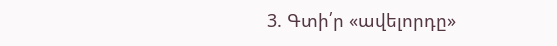3. Գտի՛ր «ավելորդը»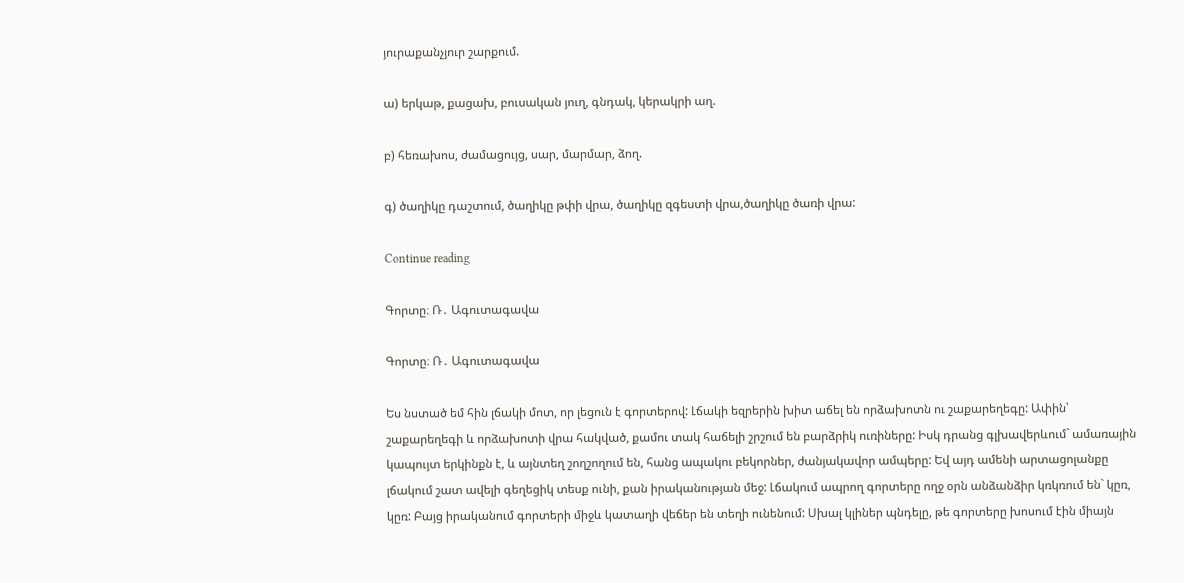յուրաքանչյուր շարքում.

ա) երկաթ, քացախ, բուսական յուղ, գնդակ, կերակրի աղ.

բ) հեռախոս, ժամացույց, սար, մարմար, ձող.

գ) ծաղիկը դաշտում, ծաղիկը թփի վրա, ծաղիկը զգեստի վրա,ծաղիկը ծառի վրա:

Continue reading

Գորտը։ Ռ․ Ագուտագավա

Գորտը։ Ռ․ Ագուտագավա

Ես նստած եմ հին լճակի մոտ, որ լեցուն է գորտերով: Լճակի եզրերին խիտ աճել են որձախոտն ու շաքարեղեգը: Ափին՝ շաքարեղեգի և որձախոտի վրա հակված, քամու տակ հաճելի շրշում են բարձրիկ ուռիները: Իսկ դրանց գլխավերևում` ամառային կապույտ երկինքն է, և այնտեղ շողշողում են, հանց ապակու բեկորներ, ժանյակավոր ամպերը: Եվ այդ ամենի արտացոլանքը լճակում շատ ավելի գեղեցիկ տեսք ունի, քան իրականության մեջ: Լճակում ապրող գորտերը ողջ օրն անձանձիր կռկռում են` կըռ, կըռ: Բայց իրականում գորտերի միջև կատաղի վեճեր են տեղի ունենում: Սխալ կլիներ պնդելը, թե գորտերը խոսում էին միայն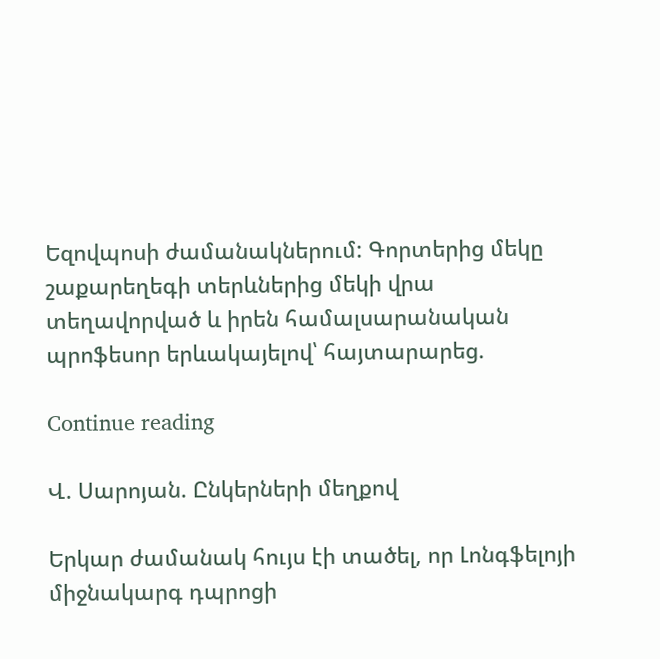Եզովպոսի ժամանակներում: Գորտերից մեկը շաքարեղեգի տերևներից մեկի վրա տեղավորված և իրեն համալսարանական պրոֆեսոր երևակայելով՝ հայտարարեց.

Continue reading

Վ. Սարոյան. Ընկերների մեղքով

Երկար ժամանակ հույս էի տածել, որ Լոնգֆելոյի միջնակարգ դպրոցի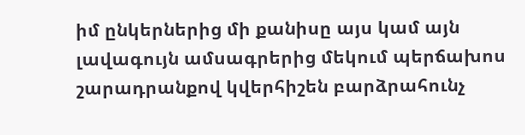իմ ընկերներից մի քանիսը այս կամ այն լավագույն ամսագրերից մեկում պերճախոս շարադրանքով կվերհիշեն բարձրահունչ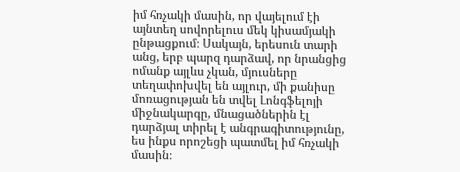իմ հռչակի մասին, որ վայելում էի այնտեղ սովորելուս մեկ կիսամյակի ընթացքում։ Սակայն, երեսուն տարի անց, երբ պարզ դարձավ, որ նրանցից ոմանք այլևս չկան, մյուսները տեղափոխվել են այլուր, մի քանիսը մոռացության են տվել Լոնգֆելոյի միջնակարգը, մնացածներին էլ դարձյալ տիրել է անգրագիտությունը, ես ինքս որոշեցի պատմել իմ հռչակի մասին։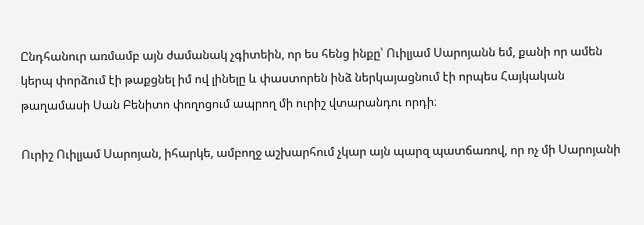Ընդհանուր առմամբ այն ժամանակ չգիտեին, որ ես հենց ինքը՝ Ուիլյամ Սարոյանն եմ, քանի որ ամեն կերպ փորձում էի թաքցնել իմ ով լինելը և փաստորեն ինձ ներկայացնում էի որպես Հայկական թաղամասի Սան Բենիտո փողոցում ապրող մի ուրիշ վտարանդու որդի։

Ուրիշ Ուիլյամ Սարոյան, իհարկե, ամբողջ աշխարհում չկար այն պարզ պատճառով, որ ոչ մի Սարոյանի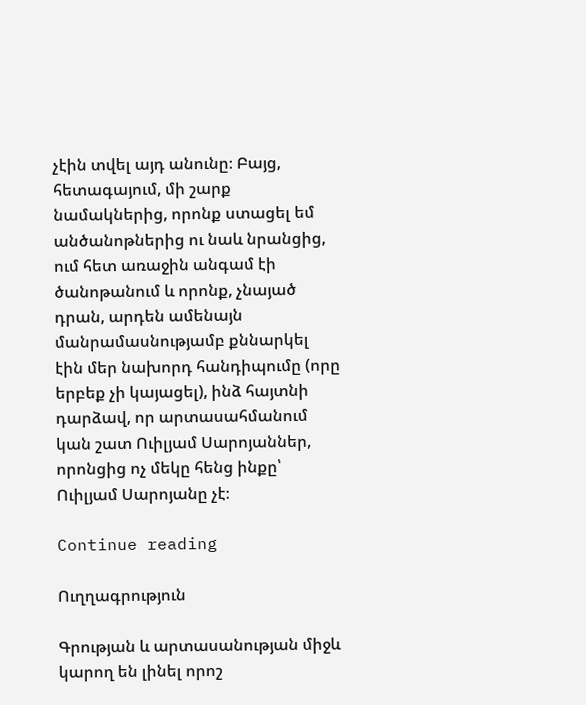չէին տվել այդ անունը։ Բայց, հետագայում, մի շարք նամակներից, որոնք ստացել եմ անծանոթներից ու նաև նրանցից, ում հետ առաջին անգամ էի ծանոթանում և որոնք, չնայած դրան, արդեն ամենայն մանրամասնությամբ քննարկել էին մեր նախորդ հանդիպումը (որը երբեք չի կայացել), ինձ հայտնի դարձավ, որ արտասահմանում կան շատ Ուիլյամ Սարոյաններ, որոնցից ոչ մեկը հենց ինքը՝ Ուիլյամ Սարոյանը չէ։

Continue reading

Ուղղագրություն

Գրության և արտասանության միջև կարող են լինել որոշ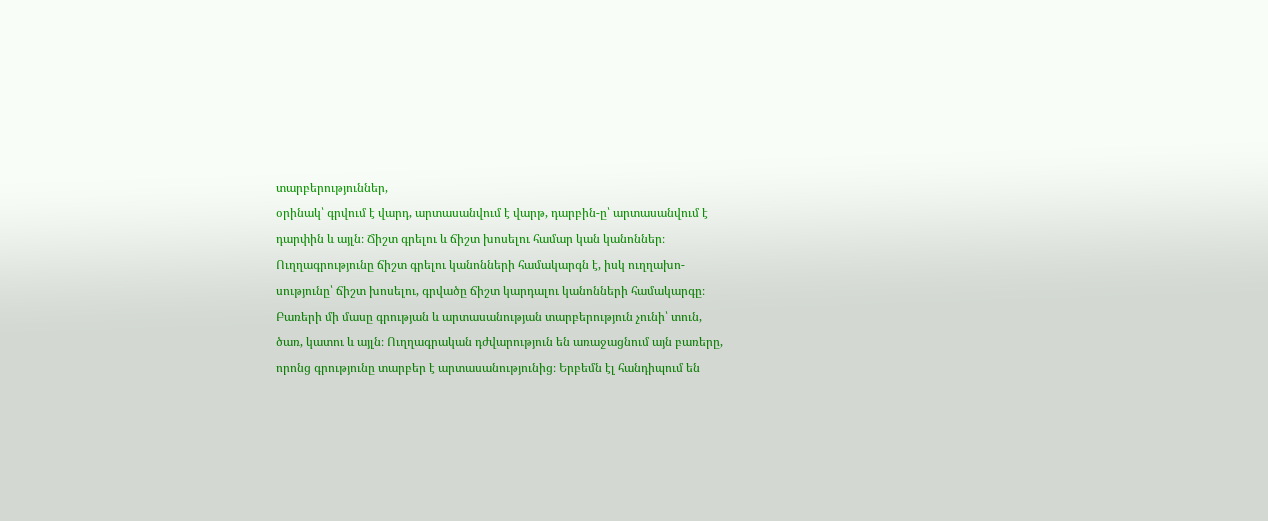տարբերություններ,
օրինակ՝ գրվում է վարդ, արտասանվում է վարթ, դարբին-ը՝ արտասանվում է
դարփին և այլն։ Ճիշտ գրելու և ճիշտ խոսելու համար կան կանոններ։
Ուղղագրությունը ճիշտ գրելու կանոնների համակարգն է, իսկ ուղղախո-
սությունը՝ ճիշտ խոսելու, գրվածը ճիշտ կարդալու կանոնների համակարգը։
Բառերի մի մասը գրության և արտասանության տարբերություն չունի՝ տուն,
ծառ, կատու և այլն։ Ուղղագրական դժվարություն են առաջացնում այն բառերը,
որոնց գրությունը տարբեր է արտասանությունից։ Երբեմն էլ հանդիպում են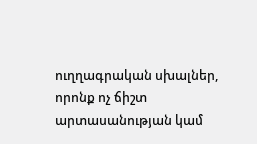ուղղագրական սխալներ, որոնք ոչ ճիշտ արտասանության կամ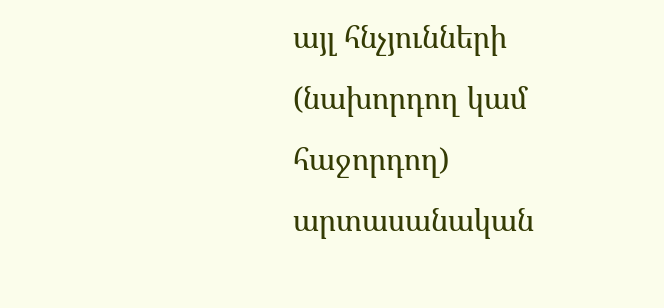այլ հնչյունների
(նախորդող կամ հաջորդող) արտասանական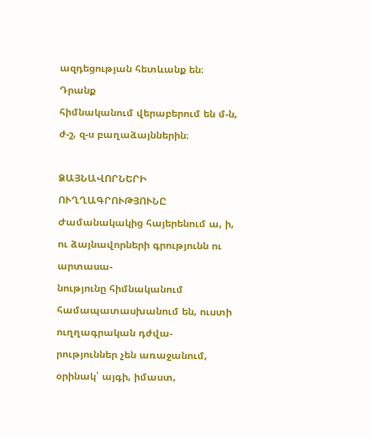ազդեցության հետևանք են։ Դրանք
հիմնականում վերաբերում են մ-ն, ժ-շ, զ-ս բաղաձայններին։

ՁԱՅՆԱՎՈՐՆԵՐԻ ՈՒՂՂԱԳՐՈՒԹՅՈՒՆԸ
Ժամանակակից հայերենում ա, ի, ու ձայնավորների գրությունն ու արտասա-
նությունը հիմնականում համապատասխանում են, ուստի ուղղագրական դժվա-
րություններ չեն առաջանում, օրինակ՝ այգի, իմաստ,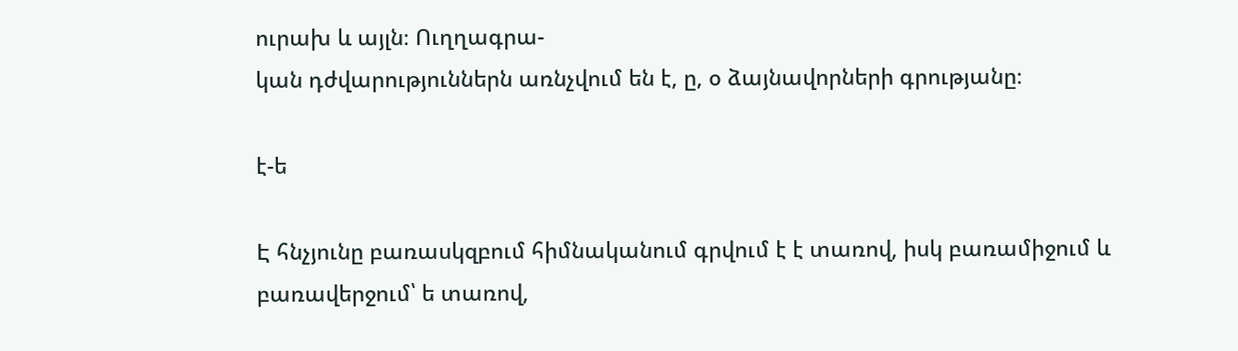ուրախ և այլն։ Ուղղագրա-
կան դժվարություններն առնչվում են է, ը, օ ձայնավորների գրությանը։

է-ե

Է հնչյունը բառասկզբում հիմնականում գրվում է է տառով, իսկ բառամիջում և
բառավերջում՝ ե տառով,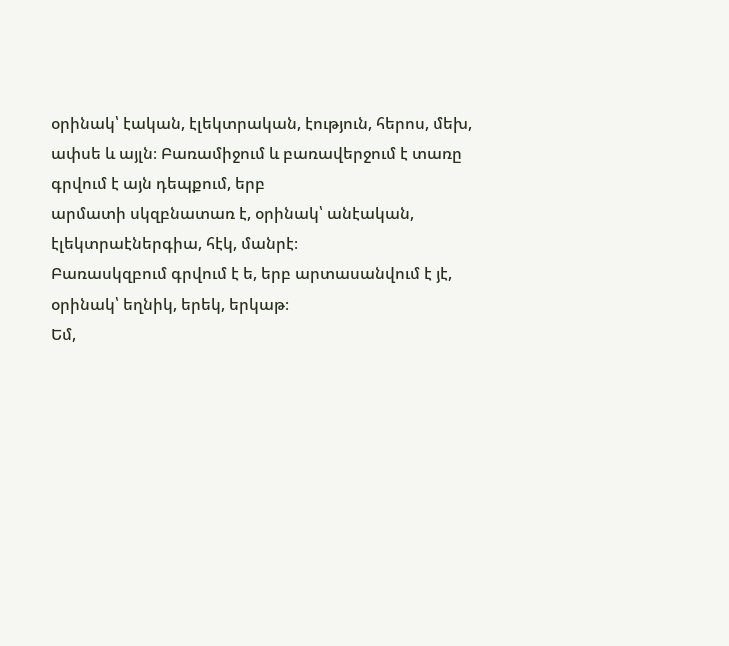օրինակ՝ էական, էլեկտրական, էություն, հերոս, մեխ,
ափսե և այլն։ Բառամիջում և բառավերջում է տառը գրվում է այն դեպքում, երբ
արմատի սկզբնատառ է, օրինակ՝ անէական, էլեկտրաէներգիա, հէկ, մանրէ։
Բառասկզբում գրվում է ե, երբ արտասանվում է յէ, օրինակ՝ եղնիկ, երեկ, երկաթ։
Եմ,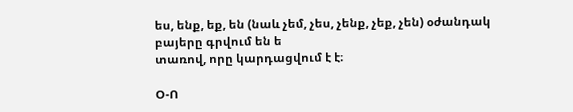ես, ենք, եք, են (նաև չեմ, չես, չենք, չեք, չեն) օժանդակ բայերը գրվում են ե
տառով, որը կարդացվում է է։

Օ-Ո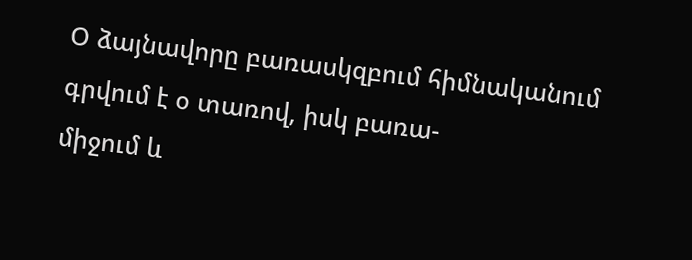Օ ձայնավորը բառասկզբում հիմնականում գրվում է օ տառով, իսկ բառա-
միջում և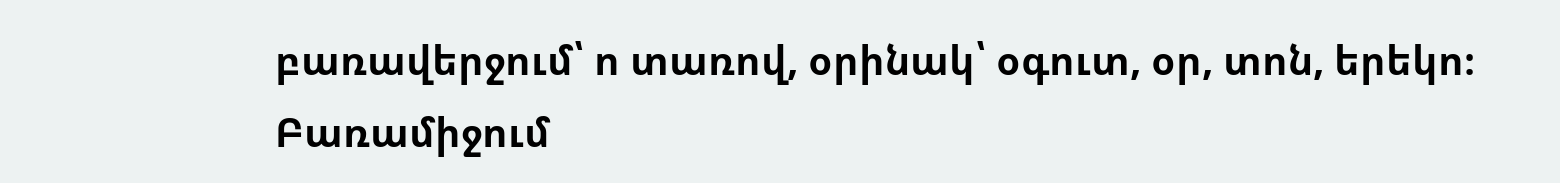բառավերջում՝ ո տառով, օրինակ՝ օգուտ, օր, տոն, երեկո։ Բառամիջում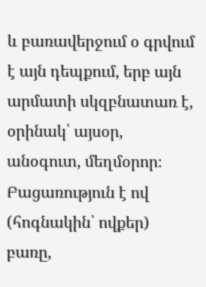և բառավերջում օ գրվում է այն դեպքում, երբ այն արմատի սկզբնատառ է,
օրինակ՝ այսօր, անօգուտ, մեղմօրոր։ Բացառություն է ով (հոգնակին՝ ովքեր)
բառը,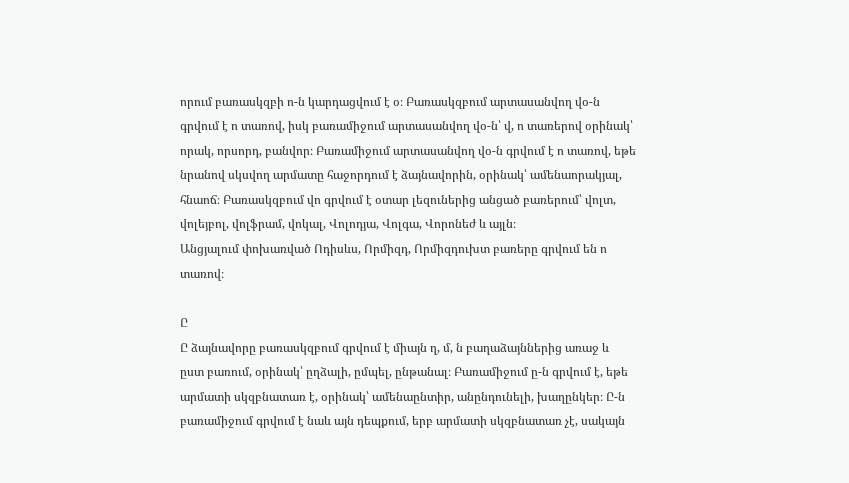որում բառասկզբի ո-ն կարդացվում է օ։ Բառասկզբում արտասանվող վօ-ն
գրվում է ո տառով, իսկ բառամիջում արտասանվող վօ-ն՝ վ, ո տառերով օրինակ՝
որակ, որսորդ, բանվոր։ Բառամիջում արտասանվող վօ-ն գրվում է ո տառով, եթե
նրանով սկսվող արմատը հաջորդում է ձայնավորին, օրինակ՝ ամենաորակյալ,
հնաոճ։ Բառասկզբում վո գրվում է օտար լեզուներից անցած բառերում՝ վոլտ,
վոլեյբոլ, վոլֆրամ, վոկալ, Վոլոդյա, Վոլգա, Վորոնեժ և այլն։
Անցյալում փոխառված Ոդիսևս, Որմիզդ, Որմիզդուխտ բառերը գրվում են ո
տառով։

Ը
Ը ձայնավորը բառասկզբում գրվում է միայն ղ, մ, ն բաղաձայններից առաջ և
ըստ բառում, օրինակ՝ ըղձալի, ըմպել, ընթանալ։ Բառամիջում ը-ն գրվում է, եթե
արմատի սկզբնատառ է, օրինակ՝ ամենաընտիր, անընդունելի, խաղընկեր։ Ը-ն
բառամիջում գրվում է նաև այն դեպքում, երբ արմատի սկզբնատառ չէ, սակայն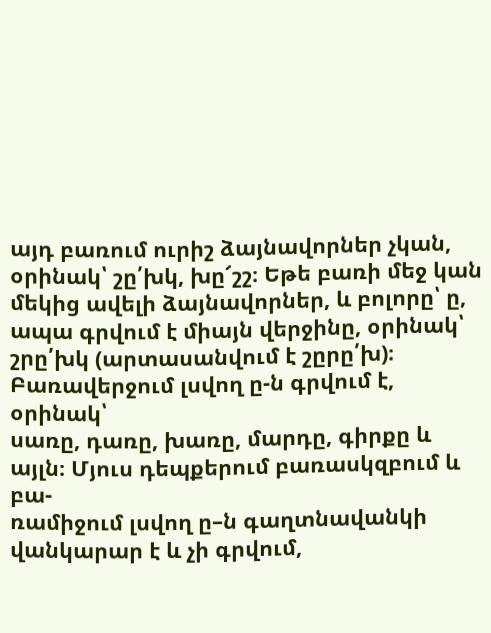այդ բառում ուրիշ ձայնավորներ չկան, օրինակ՝ շը՛խկ, խը՜շշ։ Եթե բառի մեջ կան
մեկից ավելի ձայնավորներ, և բոլորը՝ ը, ապա գրվում է միայն վերջինը, օրինակ՝
շրը՛խկ (արտասանվում է շըրը՛խ)։ Բառավերջում լսվող ը-ն գրվում է, օրինակ՝
սառը, դառը, խառը, մարդը, գիրքը և այլն։ Մյուս դեպքերում բառասկզբում և բա-
ռամիջում լսվող ը–ն գաղտնավանկի վանկարար է և չի գրվում,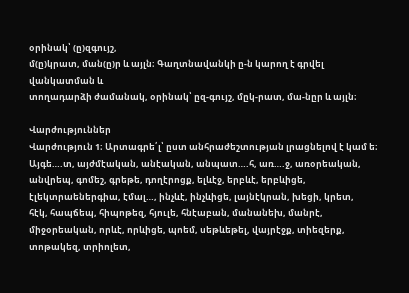օրինակ՝ (ը)զգույշ,
մ(ը)կրատ, ման(ը)ր և այլն։ Գաղտնավանկի ը-ն կարող է գրվել վանկատման և
տողադարձի ժամանակ, օրինակ՝ ըզ-գույշ, մըկ-րատ, մա-նըր և այլն։

Վարժություններ
Վարժություն 1։ Արտագրե՛լ՝ ըստ անհրաժեշտության լրացնելով է կամ ե։
Այգե….տ, այժմէական, անէական, անպատ….հ, առ….ջ, առօրեական,
անվրեպ, գոմեշ, գրեթե, դողէրոցք, ելևէջ, երբևէ, երբևիցե,
էլեկտրաեներգիա, էմալ…, ինչևէ, ինչևիցե, լայնէկրան, խեցի, կրետ,
հէկ, հապճեպ, հիպոթեզ, հյուլե, հնէաբան, մանանեխ, մանրէ,
միջօրեական, որևէ, որևիցե, պոեմ, սեթևեթել, վայրէջք, տիեզերք,
տոթակեզ, տրիոլետ,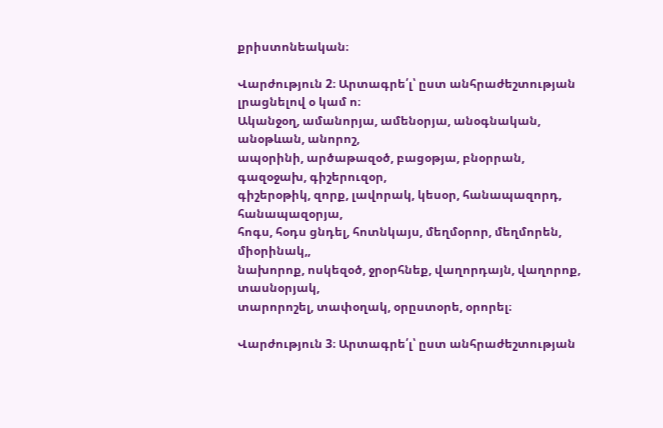քրիստոնեական։

Վարժություն 2։ Արտագրե՛լ՝ ըստ անհրաժեշտության լրացնելով օ կամ ո։
Ականջօղ, ամանորյա, ամենօրյա, անօգնական, անօթևան, անորոշ,
ապօրինի, արծաթազօծ, բացօթյա, բնօրրան, գազօջախ, գիշերուզօր,
գիշերօթիկ, զորք, լավորակ, կեսօր, հանապազորդ, հանապազօրյա,
հոգս, հօդս ցնդել, հոտնկայս, մեղմօրոր, մեղմորեն, միօրինակ,,
նախորոք, ոսկեզօծ, ջրօրհնեք, վաղորդայն, վաղորոք, տասնօրյակ,
տարորոշել, տափօղակ, օրըստօրե, օրորել։

Վարժություն 3։ Արտագրե՛լ՝ ըստ անհրաժեշտության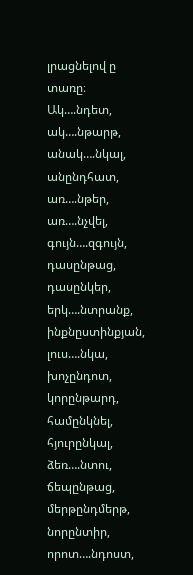լրացնելով ը տառը։
Ակ….նդետ, ակ….նթարթ, անակ….նկալ, անընդհատ, առ….նթեր,
առ….նչվել, գույն….զգույն, դասընթաց, դասընկեր, երկ….նտրանք,
ինքնըստինքյան, լուս….նկա, խոչընդոտ, կորընթարդ, համընկնել,
հյուրընկալ, ձեռ….նտու, ճեպընթաց, մերթընդմերթ, նորընտիր,
որոտ….նդոստ,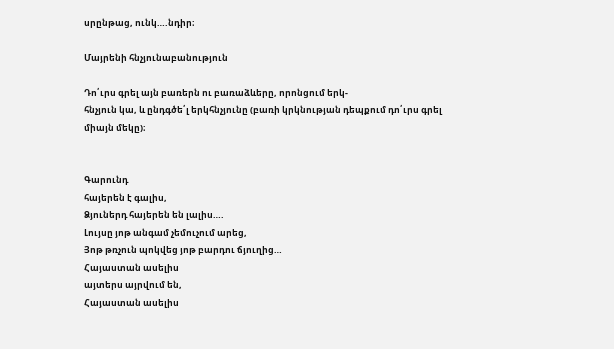սրընթաց, ունկ….նդիր։

Մայրենի հնչյունաբանություն

Դո՛ւրս գրել այն բառերն ու բառաձևերը, որոնցում երկ-
հնչյուն կա, և ընդգծե՛լ երկհնչյունը (բառի կրկնության դեպքում դո՛ւրս գրել
միայն մեկը)։


Գարունդ
հայերեն է գալիս,
Ձյուներդ հայերեն են լալիս….
Լույսը յոթ անգամ չեմուչում արեց,
Յոթ թռչուն պոկվեց յոթ բարդու ճյուղից…
Հայաստան ասելիս
այտերս այրվում են,
Հայաստան ասելիս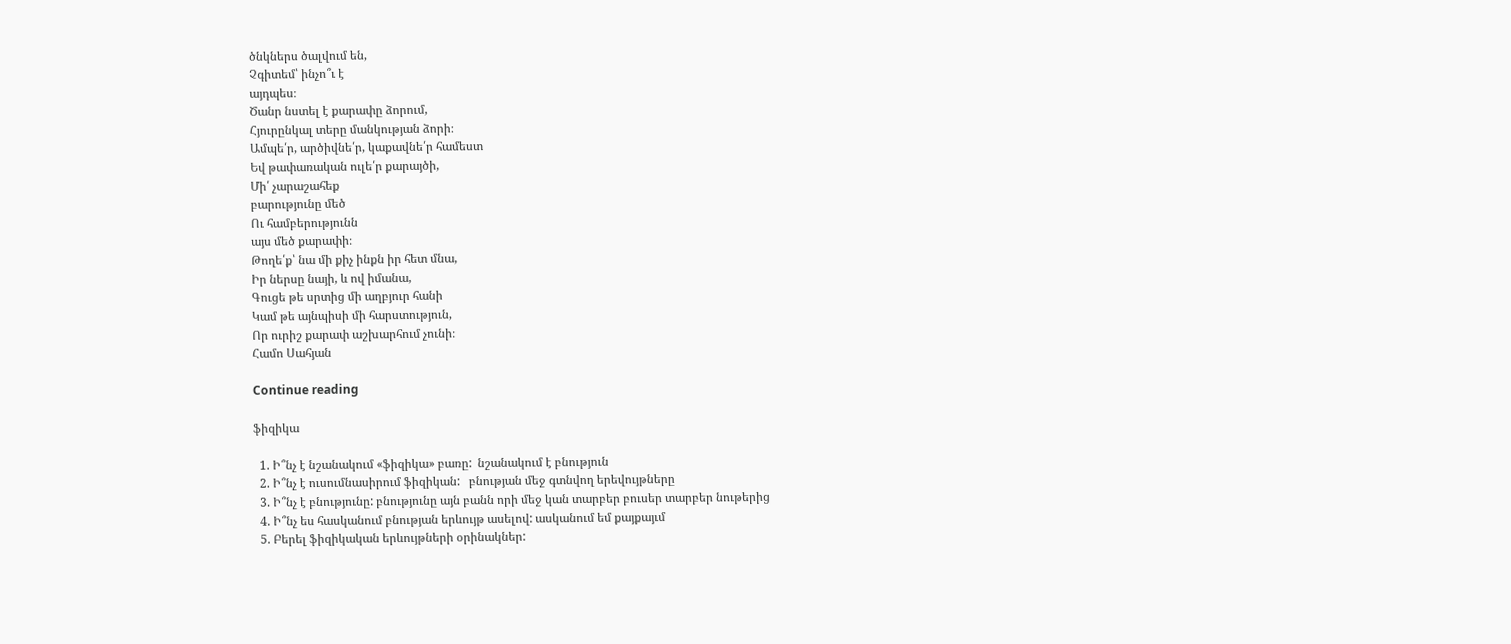ծնկներս ծալվում են,
Չգիտեմ՝ ինչո՞ւ է
այդպես։
Ծանր նստել է քարափը ձորում,
Հյուրընկալ տերը մանկության ձորի։
Ամպե՛ր, արծիվնե՛ր, կաքավնե՛ր համեստ
Եվ թափառական ուլե՛ր քարայծի,
Մի՛ չարաշահեք
բարությունը մեծ
Ու համբերությունն
այս մեծ քարափի։
Թողե՛ք՝ նա մի քիչ ինքն իր հետ մնա,
Իր ներսը նայի, և ով իմանա,
Գուցե թե սրտից մի աղբյուր հանի
Կամ թե այնպիսի մի հարստություն,
Որ ուրիշ քարափ աշխարհում չունի։
Համո Սահյան

Continue reading

ֆիզիկա

  1. Ի՞նչ է նշանակում «ֆիզիկա» բառը:  նշանակում է բնություն
  2. Ի՞նչ է ուսումնասիրում ֆիզիկան:   բնության մեջ գտնվող երեվույթները
  3. Ի՞նչ է բնությունը: բնությունը այն բանն որի մեջ կան տարբեր բուսեր տարբեր նութերից
  4. Ի՞նչ ես հասկանում բնության երևույթ ասելով: ասկանում եմ քայքայւմ
  5. Բերել ֆիզիկական երևույթների օրինակներ: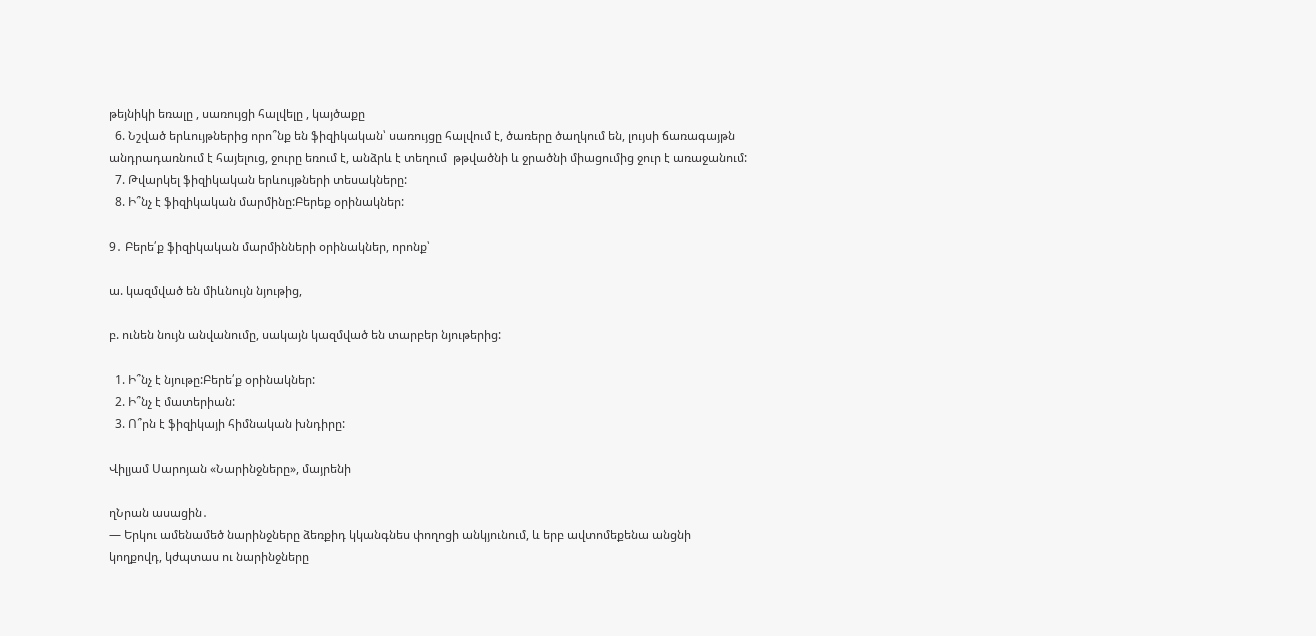թեյնիկի եռալը , սառույցի հալվելը , կայծաքը
  6. Նշված երևույթներից որո՞նք են ֆիզիկական՝ սառույցը հալվում է, ծառերը ծաղկում են, լույսի ճառագայթն անդրադառնում է հայելուց, ջուրը եռում է, անձրև է տեղում  թթվածնի և ջրածնի միացումից ջուր է առաջանում:
  7. Թվարկել ֆիզիկական երևույթների տեսակները:
  8. Ի՞նչ է ֆիզիկական մարմինը:Բերեք օրինակներ:

9․ Բերե՛ք ֆիզիկական մարմինների օրինակներ, որոնք՝

ա. կազմված են միևնույն նյութից,

բ. ունեն նույն անվանումը, սակայն կազմված են տարբեր նյութերից:

  1. Ի՞նչ է նյութը:Բերե՛ք օրինակներ:
  2. Ի՞նչ է մատերիան:
  3. Ո՞րն է ֆիզիկայի հիմնական խնդիրը:

Վիլյամ Սարոյան «Նարինջները», մայրենի

ղՆրան ասացին․
― Երկու ամենամեծ նարինջները ձեռքիդ կկանգնես փողոցի անկյունում, և երբ ավտոմեքենա անցնի
կողքովդ, կժպտաս ու նարինջները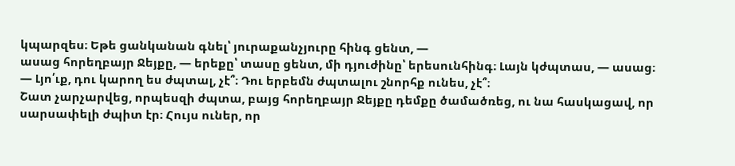կպարզես։ Եթե ցանկանան գնել՝ յուրաքանչյուրը հինգ ցենտ, ―
ասաց հորեղբայր Ջեյքը, ― երեքը՝ տասը ցենտ, մի դյուժինը՝ երեսունհինգ։ Լայն կժպտաս, ― ասաց։
― Լյո՛ւք, դու կարող ես ժպտալ, չէ՞։ Դու երբեմն ժպտալու շնորհք ունես, չէ՞։
Շատ չարչարվեց, որպեսզի ժպտա, բայց հորեղբայր Ջեյքը դեմքը ծամածռեց, ու նա հասկացավ, որ
սարսափելի ժպիտ էր։ Հույս ուներ, որ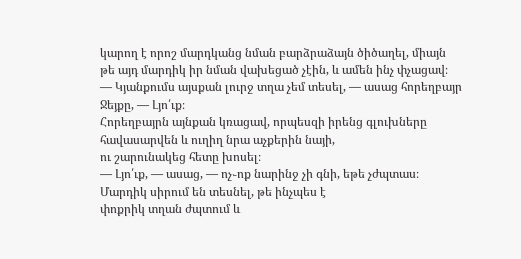կարող է որոշ մարդկանց նման բարձրաձայն ծիծաղել, միայն
թե այդ մարդիկ իր նման վախեցած չէին, և ամեն ինչ փչացավ։
― Կյանքումս այսքան լուրջ տղա չեմ տեսել, ― ասաց հորեղբայր Ջեյքը, ― Լյո՛ւք։
Հորեղբայրն այնքան կռացավ, որպեսզի իրենց գլուխները հավասարվեն և ուղիղ նրա աչքերին նայի,
ու շարունակեց հետը խոսել։
― Լյո՛ւք, ― ասաց, ― ոչ֊ոք նարինջ չի գնի, եթե չժպտաս։ Մարդիկ սիրում են տեսնել, թե ինչպես է
փոքրիկ տղան ժպտում և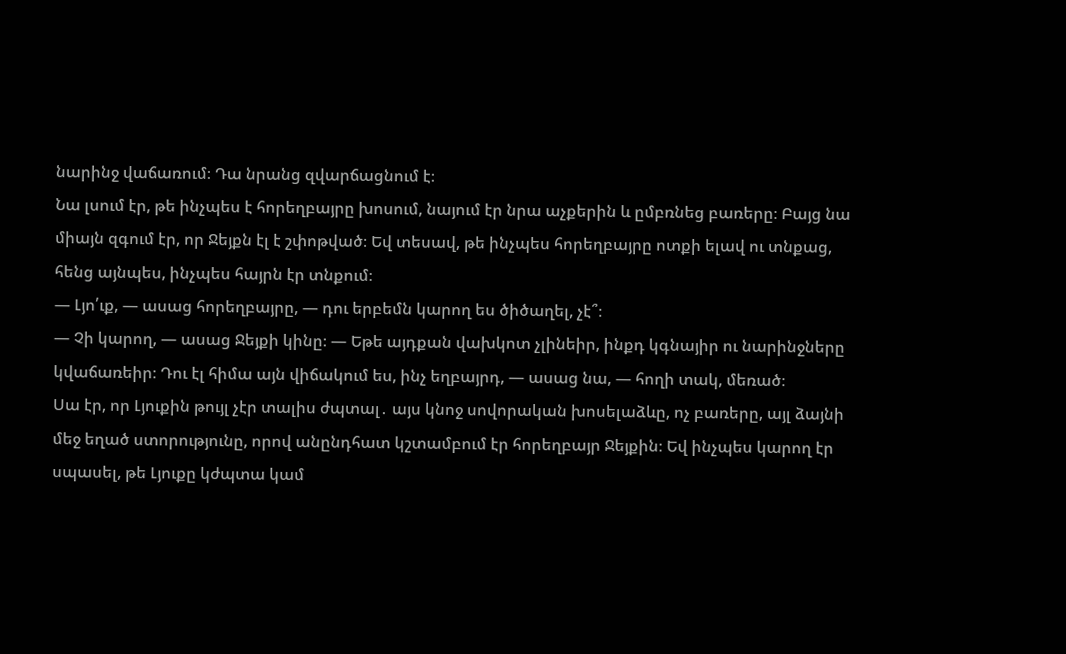նարինջ վաճառում։ Դա նրանց զվարճացնում է։
Նա լսում էր, թե ինչպես է հորեղբայրը խոսում, նայում էր նրա աչքերին և ըմբռնեց բառերը։ Բայց նա
միայն զգում էր, որ Ջեյքն էլ է շփոթված։ Եվ տեսավ, թե ինչպես հորեղբայրը ոտքի ելավ ու տնքաց,
հենց այնպես, ինչպես հայրն էր տնքում։
― Լյո՛ւք, ― ասաց հորեղբայրը, ― դու երբեմն կարող ես ծիծաղել, չէ՞։
― Չի կարող, ― ասաց Ջեյքի կինը։ ― Եթե այդքան վախկոտ չլինեիր, ինքդ կգնայիր ու նարինջները
կվաճառեիր։ Դու էլ հիմա այն վիճակում ես, ինչ եղբայրդ, ― ասաց նա, ― հողի տակ, մեռած։
Սա էր, որ Լյուքին թույլ չէր տալիս ժպտալ․ այս կնոջ սովորական խոսելաձևը, ոչ բառերը, այլ ձայնի
մեջ եղած ստորությունը, որով անընդհատ կշտամբում էր հորեղբայր Ջեյքին։ Եվ ինչպես կարող էր
սպասել, թե Լյուքը կժպտա կամ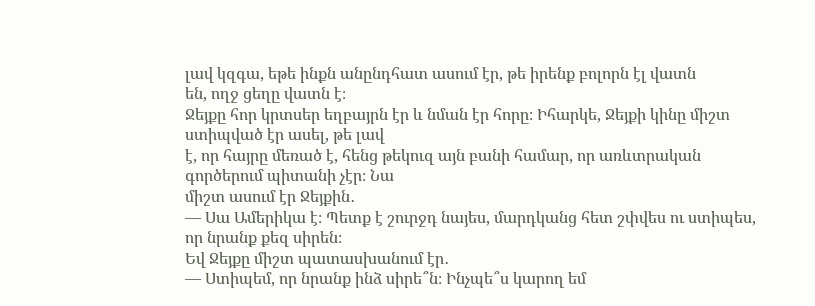լավ կզգա, եթե ինքն անընդհատ ասում էր, թե իրենք բոլորն էլ վատն
են, ողջ ցեղը վատն է։
Ջեյքը հոր կրտսեր եղբայրն էր և նման էր հորը։ Իհարկե, Ջեյքի կինը միշտ ստիպված էր ասել, թե լավ
է, որ հայրը մեռած է, հենց թեկուզ այն բանի համար, որ առևտրական գործերում պիտանի չէր։ Նա
միշտ ասում էր Ջեյքին․
― Սա Ամերիկա է։ Պետք է շուրջդ նայես, մարդկանց հետ շփվես ու ստիպես, որ նրանք քեզ սիրեն։
Եվ Ջեյքը միշտ պատասխանում էր․
― Ստիպեմ, որ նրանք ինձ սիրե՞ն։ Ինչպե՞ս կարող եմ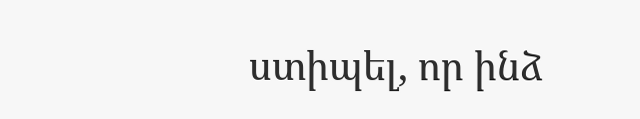ստիպել, որ ինձ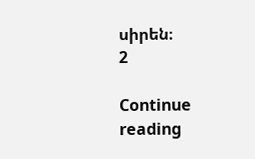սիրեն։
2

Continue reading